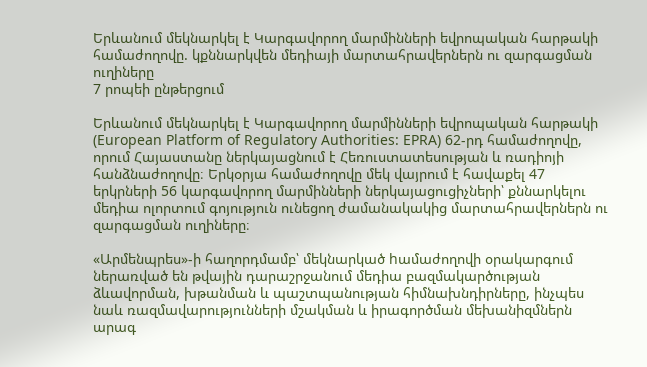Երևանում մեկնարկել է Կարգավորող մարմինների եվրոպական հարթակի համաժողովը. կքննարկվեն մեդիայի մարտահրավերներն ու զարգացման ուղիները
7 րոպեի ընթերցում

Երևանում մեկնարկել է Կարգավորող մարմինների եվրոպական հարթակի (European Platform of Regulatory Authorities: EPRA) 62-րդ համաժողովը, որում Հայաստանը ներկայացնում է Հեռուստատեսության և ռադիոյի հանձնաժողովը։ Երկօրյա համաժողովը մեկ վայրում է հավաքել 47 երկրների 56 կարգավորող մարմինների ներկայացուցիչների՝ քննարկելու մեդիա ոլորտում գոյություն ունեցող ժամանակակից մարտահրավերներն ու զարգացման ուղիները։

«Արմենպրես»-ի հաղորդմամբ՝ մեկնարկած hամաժողովի օրակարգում ներառված են թվային դարաշրջանում մեդիա բազմակարծության ձևավորման, խթանման և պաշտպանության հիմնախնդիրները, ինչպես նաև ռազմավարությունների մշակման և իրագործման մեխանիզմներն արագ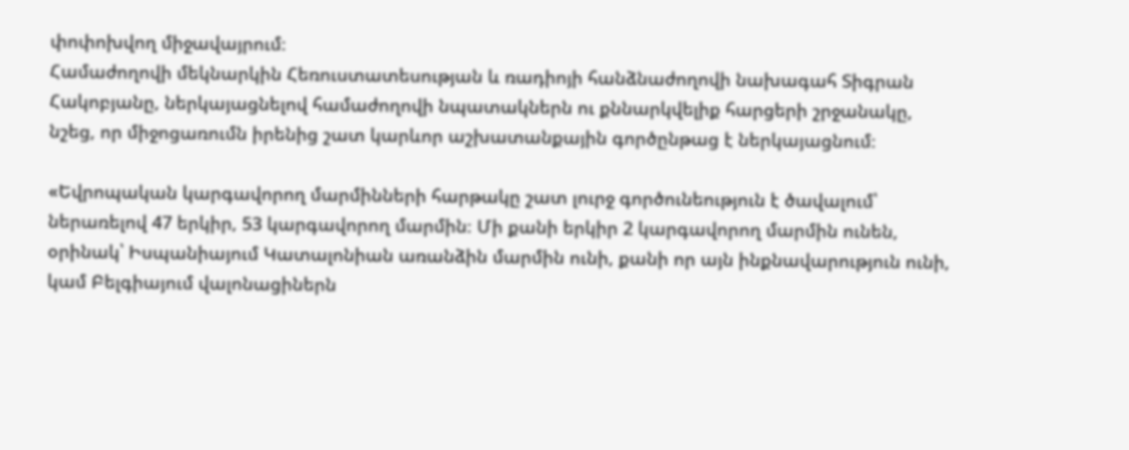փոփոխվող միջավայրում։
Համաժողովի մեկնարկին Հեռուստատեսության և ռադիոյի հանձնաժողովի նախագահ Տիգրան Հակոբյանը, ներկայացնելով համաժողովի նպատակներն ու քննարկվելիք հարցերի շրջանակը, նշեց, որ միջոցառումն իրենից շատ կարևոր աշխատանքային գործընթաց է ներկայացնում։

«Եվրոպական կարգավորող մարմինների հարթակը շատ լուրջ գործունեություն է ծավալում՝ ներառելով 47 երկիր, 53 կարգավորող մարմին։ Մի քանի երկիր 2 կարգավորող մարմին ունեն, օրինակ՝ Իսպանիայում Կատալոնիան առանձին մարմին ունի, քանի որ այն ինքնավարություն ունի, կամ Բելգիայում վալոնացիներն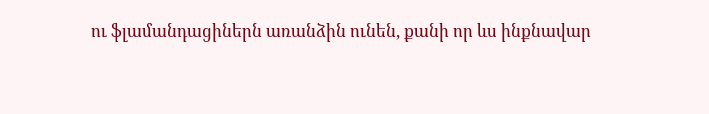ու ֆլամանդացիներն առանձին ունեն, քանի որ ևս ինքնավար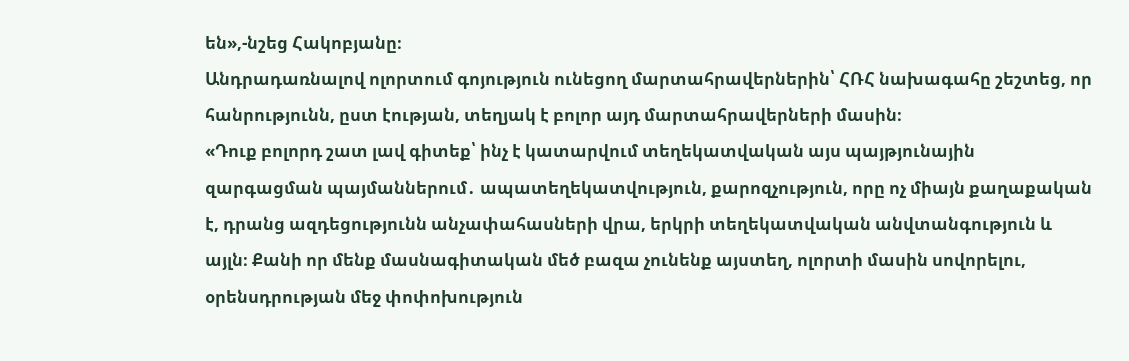են»,-նշեց Հակոբյանը։
Անդրադառնալով ոլորտում գոյություն ունեցող մարտահրավերներին՝ ՀՌՀ նախագահը շեշտեց, որ հանրությունն, ըստ էության, տեղյակ է բոլոր այդ մարտահրավերների մասին։
«Դուք բոլորդ շատ լավ գիտեք՝ ինչ է կատարվում տեղեկատվական այս պայթյունային զարգացման պայմաններում․ ապատեղեկատվություն, քարոզչություն, որը ոչ միայն քաղաքական է, դրանց ազդեցությունն անչափահասների վրա, երկրի տեղեկատվական անվտանգություն և այլն։ Քանի որ մենք մասնագիտական մեծ բազա չունենք այստեղ, ոլորտի մասին սովորելու, օրենսդրության մեջ փոփոխություն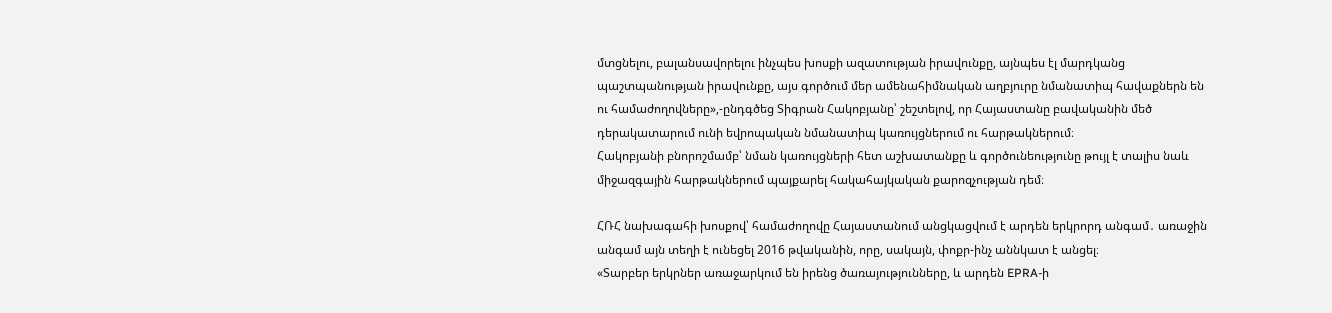մտցնելու, բալանսավորելու ինչպես խոսքի ազատության իրավունքը, այնպես էլ մարդկանց պաշտպանության իրավունքը, այս գործում մեր ամենահիմնական աղբյուրը նմանատիպ հավաքներն են ու համաժողովները»,-ընդգծեց Տիգրան Հակոբյանը՝ շեշտելով, որ Հայաստանը բավականին մեծ դերակատարում ունի եվրոպական նմանատիպ կառույցներում ու հարթակներում։
Հակոբյանի բնորոշմամբ՝ նման կառույցների հետ աշխատանքը և գործունեությունը թույլ է տալիս նաև միջազգային հարթակներում պայքարել հակահայկական քարոզչության դեմ։

ՀՌՀ նախագահի խոսքով՝ համաժողովը Հայաստանում անցկացվում է արդեն երկրորդ անգամ․ առաջին անգամ այն տեղի է ունեցել 2016 թվականին, որը, սակայն, փոքր-ինչ աննկատ է անցել։
«Տարբեր երկրներ առաջարկում են իրենց ծառայությունները, և արդեն EPRA-ի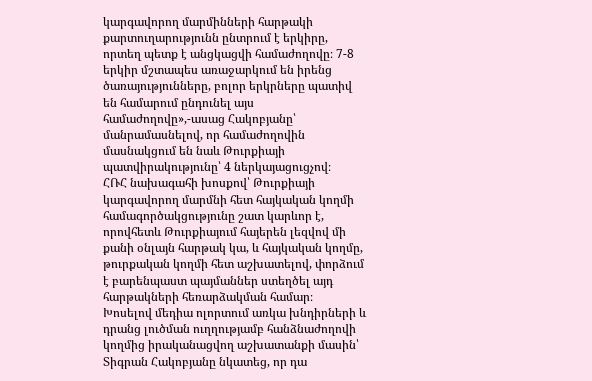կարգավորող մարմինների հարթակի քարտուղարությունն ընտրում է երկիրը, որտեղ պետք է անցկացվի համաժողովը։ 7-8 երկիր մշտապես առաջարկում են իրենց ծառայությունները, բոլոր երկրները պատիվ են համարում ընդունել այս համաժողովը»,-ասաց Հակոբյանը՝ մանրամասնելով, որ համաժողովին մասնակցում են նաև Թուրքիայի պատվիրակությունը՝ 4 ներկայացուցչով։
ՀՌՀ նախագահի խոսքով՝ Թուրքիայի կարգավորող մարմնի հետ հայկական կողմի համագործակցությունը շատ կարևոր է, որովհետև Թուրքիայում հայերեն լեզվով մի քանի օնլայն հարթակ կա, և հայկական կողմը, թուրքական կողմի հետ աշխատելով, փորձում է բարենպաստ պայմաններ ստեղծել այդ հարթակների հեռարձակման համար։
Խոսելով մեդիա ոլորտում առկա խնդիրների և դրանց լուծման ուղղությամբ հանձնաժողովի կողմից իրականացվող աշխատանքի մասին՝ Տիգրան Հակոբյանը նկատեց, որ դա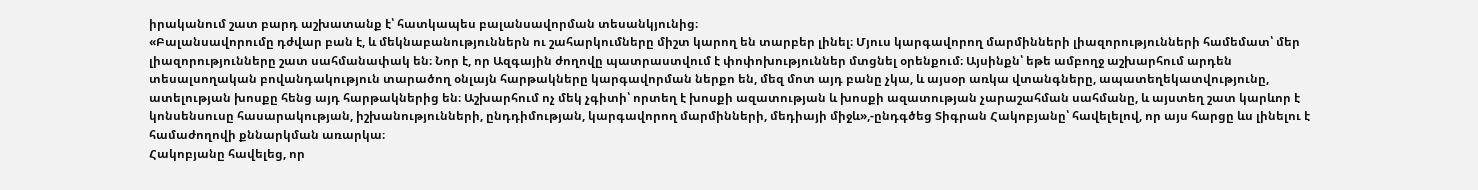իրականում շատ բարդ աշխատանք է՝ հատկապես բալանսավորման տեսանկյունից։
«Բալանսավորումը դժվար բան է, և մեկնաբանություններն ու շահարկումները միշտ կարող են տարբեր լինել։ Մյուս կարգավորող մարմինների լիազորությունների համեմատ՝ մեր լիազորությունները շատ սահմանափակ են։ Նոր է, որ Ազգային ժողովը պատրաստվում է փոփոխություններ մտցնել օրենքում։ Այսինքն՝ եթե ամբողջ աշխարհում արդեն տեսալսողական բովանդակություն տարածող օնլայն հարթակները կարգավորման ներքո են, մեզ մոտ այդ բանը չկա, և այսօր առկա վտանգները, ապատեղեկատվությունը, ատելության խոսքը հենց այդ հարթակներից են։ Աշխարհում ոչ մեկ չգիտի՝ որտեղ է խոսքի ազատության և խոսքի ազատության չարաշահման սահմանը, և այստեղ շատ կարևոր է կոնսենսուսը հասարակության, իշխանությունների, ընդդիմության, կարգավորող մարմինների, մեդիայի միջև»,-ընդգծեց Տիգրան Հակոբյանը՝ հավելելով, որ այս հարցը ևս լինելու է համաժողովի քննարկման առարկա։
Հակոբյանը հավելեց, որ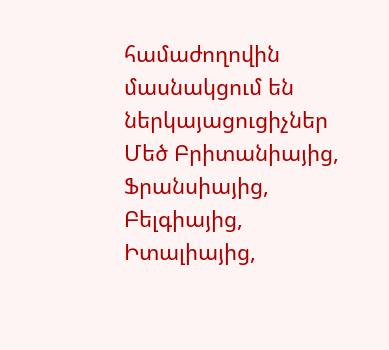համաժողովին մասնակցում են ներկայացուցիչներ Մեծ Բրիտանիայից, Ֆրանսիայից, Բելգիայից, Իտալիայից,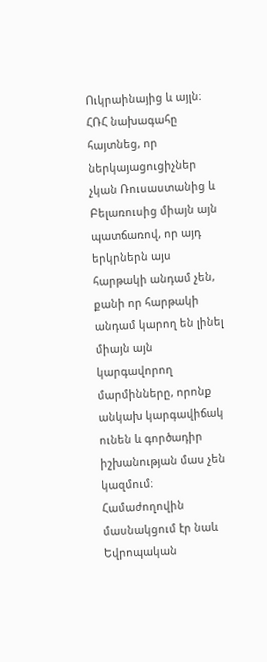Ուկրաինայից և այլն։ ՀՌՀ նախագահը հայտնեց, որ ներկայացուցիչներ չկան Ռուսաստանից և Բելառուսից միայն այն պատճառով, որ այդ երկրներն այս հարթակի անդամ չեն, քանի որ հարթակի անդամ կարող են լինել միայն այն կարգավորող մարմինները, որոնք անկախ կարգավիճակ ունեն և գործադիր իշխանության մաս չեն կազմում։
Համաժողովին մասնակցում էր նաև Եվրոպական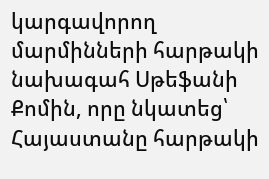կարգավորող մարմինների հարթակի նախագահ Սթեֆանի Քոմին, որը նկատեց՝ Հայաստանը հարթակի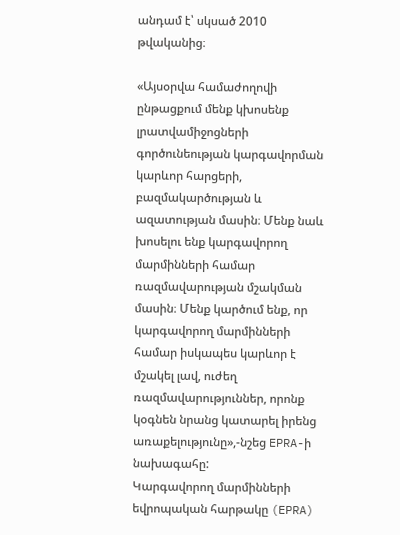անդամ է՝ սկսած 2010 թվականից։

«Այսօրվա համաժողովի ընթացքում մենք կխոսենք լրատվամիջոցների գործունեության կարգավորման կարևոր հարցերի, բազմակարծության և ազատության մասին։ Մենք նաև խոսելու ենք կարգավորող մարմինների համար ռազմավարության մշակման մասին։ Մենք կարծում ենք, որ կարգավորող մարմինների համար իսկապես կարևոր է մշակել լավ, ուժեղ ռազմավարություններ, որոնք կօգնեն նրանց կատարել իրենց առաքելությունը»,-նշեց EPRA-ի նախագահը:
Կարգավորող մարմինների եվրոպական հարթակը (EPRA)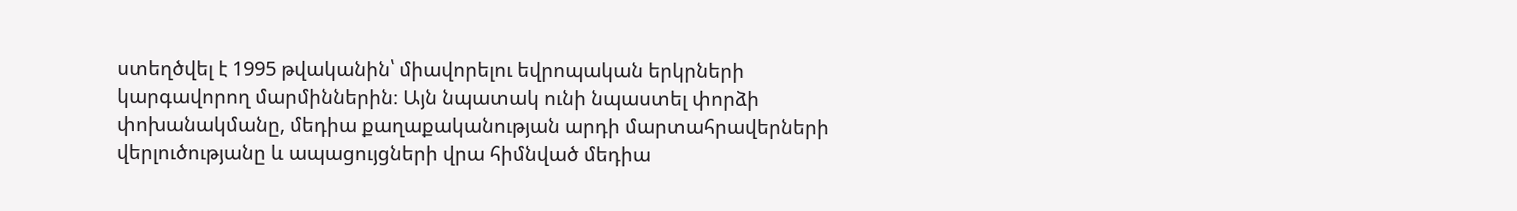ստեղծվել է 1995 թվականին՝ միավորելու եվրոպական երկրների կարգավորող մարմիններին։ Այն նպատակ ունի նպաստել փորձի փոխանակմանը, մեդիա քաղաքականության արդի մարտահրավերների վերլուծությանը և ապացույցների վրա հիմնված մեդիա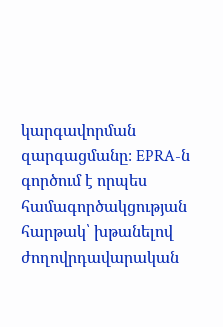կարգավորման զարգացմանը։ EPRA-ն գործում է որպես համագործակցության հարթակ՝ խթանելով ժողովրդավարական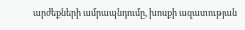արժեքների ամրապնդումը, խոսքի ազատության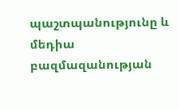պաշտպանությունը և մեդիա բազմազանության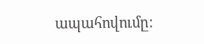ապահովումը։